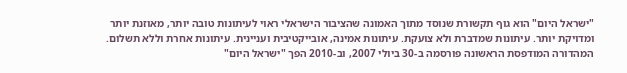"ישראל היום" הוא גוף תקשורת שנוסד מתוך האמונה שהציבור הישראלי ראוי לעיתונות טובה יותר, מאוזנת יותר ומדויקת יותר. עיתונות שמדברת ולא צועקת. עיתונות אמינה, אובייקטיבית ועניינית. עיתונות אחרת וללא תשלום. המהדורה המודפסת הראשונה פורסמה ב-30 ביולי 2007, וב-2010 הפך "ישראל היום"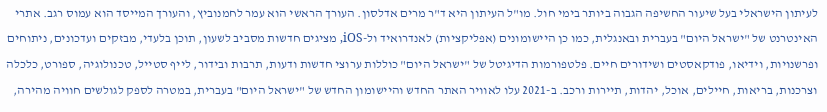לעיתון הישראלי בעל שיעור החשיפה הגבוה ביותר בימי חול. מו"ל העיתון היא ד"ר מרים אדלסון. העורך הראשי הוא עמר לחמנוביץ, והעורך המייסד הוא עמוס רגב. אתרי האינטרנט של "ישראל היום" בעברית ובאנגלית, כמו כן היישומונים (אפליקציות) לאנדרואיד ול-iOS, מציגים חדשות מסביב לשעון, תוכן בלעדי, מבזקים ועדכונים, ניתוחים ופרשנויות, וידיאו, פודקאסטים ושידורים חיים. פלטפורמות הדיגיטל של "ישראל היום" כוללות ערוצי חדשות ודעות, תרבות ובידור, לייף סטייל, טכנולוגיה, ספורט, כלכלה וצרכנות, בריאות, חיילים, אוכל, יהדות, תיירות ורכב. ב-2021 עלו לאוויר האתר החדש והיישומון החדש של "ישראל היום" בעברית, במטרה לספק לגולשים חוויה מהירה,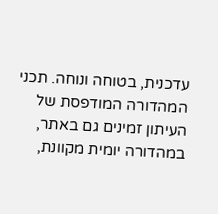עדכנית, בטוחה ונוחה. תכני המהדורה המודפסת של העיתון זמינים גם באתר, במהדורה יומית מקוונת,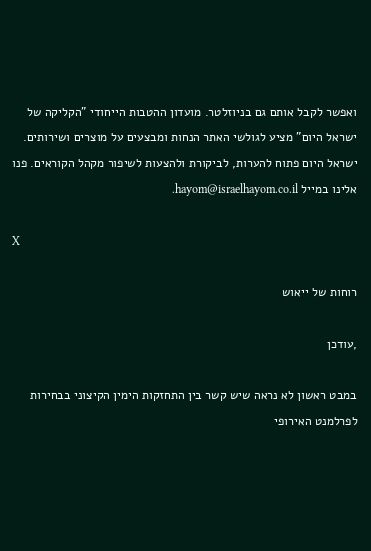ואפשר לקבל אותם גם בניוזלטר. מועדון ההטבות הייחודי "הקליקה של ישראל היום" מציע לגולשי האתר הנחות ומבצעים על מוצרים ושירותים. ישראל היום פתוח להערות, לביקורת ולהצעות לשיפור מקהל הקוראים. פנו אלינו במייל hayom@israelhayom.co.il.

X

רוחות של ייאוש

,עודכן

במבט ראשון לא נראה שיש קשר בין התחזקות הימין הקיצוני בבחירות לפרלמנט האירופי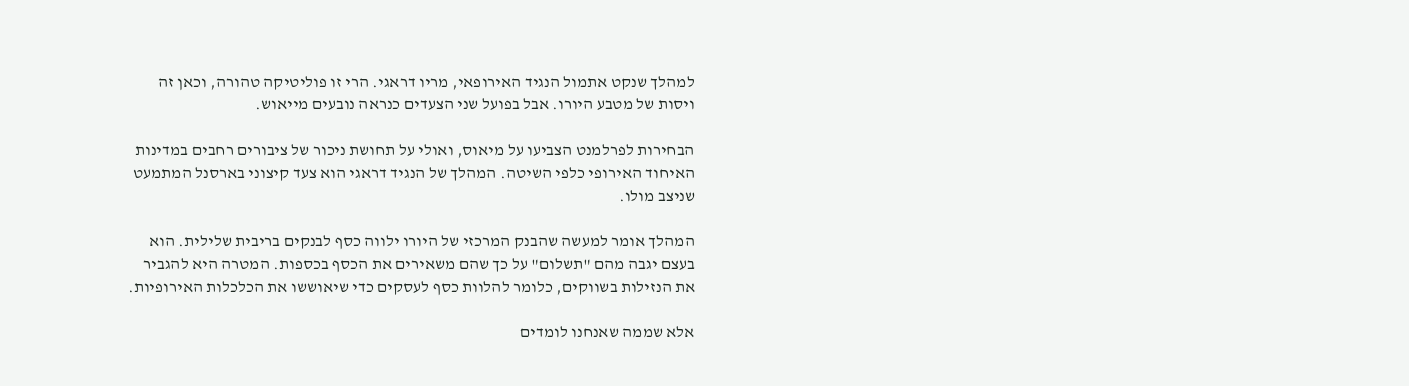למהלך שנקט אתמול הנגיד האירופאי, מריו דראגי. הרי זו פוליטיקה טהורה, וכאן זה ויסות של מטבע היורו. אבל בפועל שני הצעדים כנראה נובעים מייאוש.

הבחירות לפרלמנט הצביעו על מיאוס, ואולי על תחושת ניכור של ציבורים רחבים במדינות האיחוד האירופי כלפי השיטה. המהלך של הנגיד דראגי הוא צעד קיצוני בארסנל המתמעט שניצב מולו.

המהלך אומר למעשה שהבנק המרכזי של היורו ילווה כסף לבנקים בריבית שלילית. הוא בעצם יגבה מהם "תשלום" על כך שהם משאירים את הכסף בכספות. המטרה היא להגביר את הנזילות בשווקים, כלומר להלוות כסף לעסקים כדי שיאוששו את הכלכלות האירופיות.

אלא שממה שאנחנו לומדים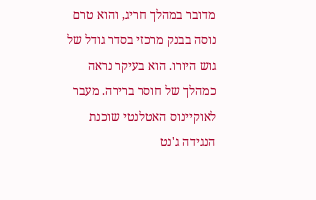מדובר במהלך חריג, והוא טרם נוסה בבנק מרכזי בסדר גודל של גוש היורו. הוא בעיקר נראה כמהלך של חוסר ברירה. מעבר לאוקיינוס האטלנטי שוכנת הנגידה ג'נט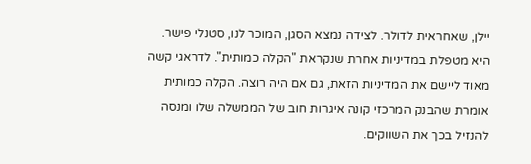יילן, שאחראית לדולר. לצידה נמצא הסגן, המוכר לנו, סטנלי פישר. היא מטפלת במדיניות אחרת שנקראת "הקלה כמותית". לדראגי קשה מאוד ליישם את המדיניות הזאת, גם אם היה רוצה. הקלה כמותית אומרת שהבנק המרכזי קונה איגרות חוב של הממשלה שלו ומנסה להנזיל בכך את השווקים.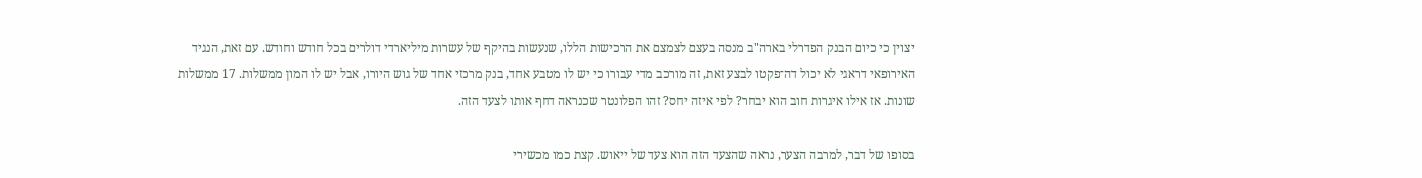יצוין כי כיום הבנק הפדרלי בארה"ב מנסה בעצם לצמצם את הרכישות הללו, שנעשות בהיקף של עשרות מיליארדי דולרים בכל חודש וחודש. עם זאת, הנגיד האירופאי דראגי לא יכול דה־פקטו לבצע זאת, זה מורכב מדי עבורו כי יש לו מטבע אחד, בנק מרכזי אחד של גוש היורו, אבל יש לו המון ממשלות. 17 ממשלות שונות. אז אילו איגרות חוב הוא יבחר? לפי איזה יחס? זהו הפלונטר שכנראה דחף אותו לצעד הזה.

בסופו של דבר, למרבה הצער, נראה שהצעד הזה הוא צעד של ייאוש. קצת כמו מכשירי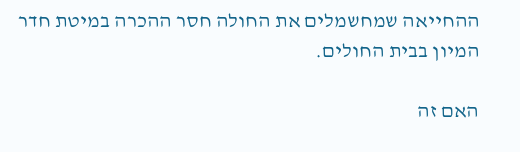ההחייאה שמחשמלים את החולה חסר ההכרה במיטת חדר המיון בבית החולים.

האם זה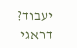יעבוד? דראגי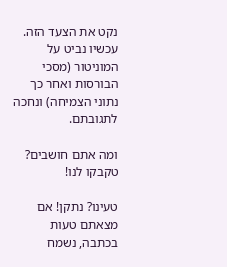נקט את הצעד הזה. עכשיו נביט על המוניטור (מסכי הבורסות ואחר כך נתוני הצמיחה) ונחכה לתגובתם.

ומה אתם חושבים? טקבקו לנו!

טעינו? נתקן! אם מצאתם טעות בכתבה, נשמח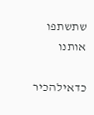שתשתפו אותנו

כדאילהכיר